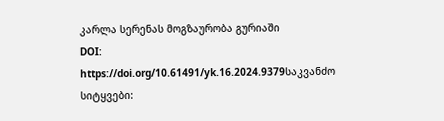კარლა სერენას მოგზაურობა გურიაში
DOI:
https://doi.org/10.61491/yk.16.2024.9379საკვანძო სიტყვები: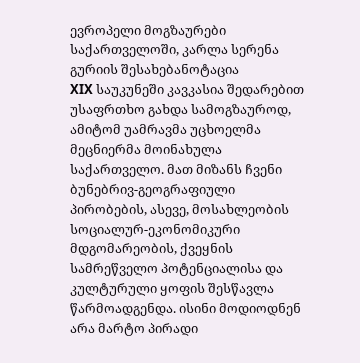ევროპელი მოგზაურები საქართველოში, კარლა სერენა გურიის შესახებანოტაცია
XIX საუკუნეში კავკასია შედარებით უსაფრთხო გახდა სამოგზაუროდ, ამიტომ უამრავმა უცხოელმა მეცნიერმა მოინახულა საქართველო. მათ მიზანს ჩვენი ბუნებრივ-გეოგრაფიული პირობების, ასევე, მოსახლეობის სოციალურ-ეკონომიკური მდგომარეობის, ქვეყნის სამრეწველო პოტენციალისა და კულტურული ყოფის შესწავლა წარმოადგენდა. ისინი მოდიოდნენ არა მარტო პირადი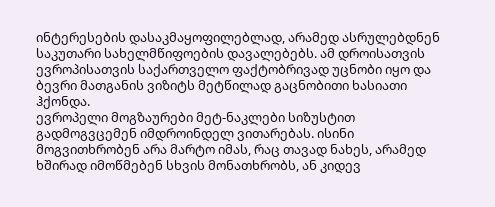ინტერესების დასაკმაყოფილებლად, არამედ ასრულებდნენ საკუთარი სახელმწიფოების დავალებებს. ამ დროისათვის ევროპისათვის საქართველო ფაქტობრივად უცნობი იყო და ბევრი მათგანის ვიზიტს მეტწილად გაცნობითი ხასიათი ჰქონდა.
ევროპელი მოგზაურები მეტ-ნაკლები სიზუსტით გადმოგვცემენ იმდროინდელ ვითარებას. ისინი მოგვითხრობენ არა მარტო იმას, რაც თავად ნახეს, არამედ ხშირად იმოწმებენ სხვის მონათხრობს, ან კიდევ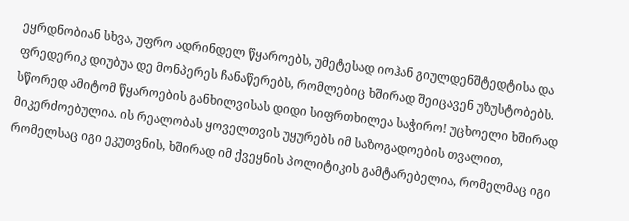ეყრდნობიან სხვა, უფრო ადრინდელ წყაროებს, უმეტესად იოჰან გიულდენშტედტისა და ფრედერიკ დიუბუა დე მონპერეს ჩანაწერებს, რომლებიც ხშირად შეიცავენ უზუსტობებს.
სწორედ ამიტომ წყაროების განხილვისას დიდი სიფრთხილეა საჭირო! უცხოელი ხშირად მიკერძოებულია. ის რეალობას ყოველთვის უყურებს იმ საზოგადოების თვალით, რომელსაც იგი ეკუთვნის, ხშირად იმ ქვეყნის პოლიტიკის გამტარებელია, რომელმაც იგი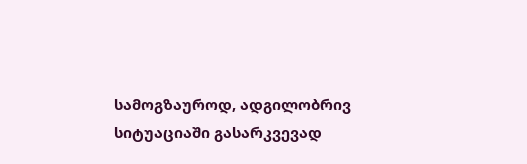სამოგზაუროდ, ადგილობრივ სიტუაციაში გასარკვევად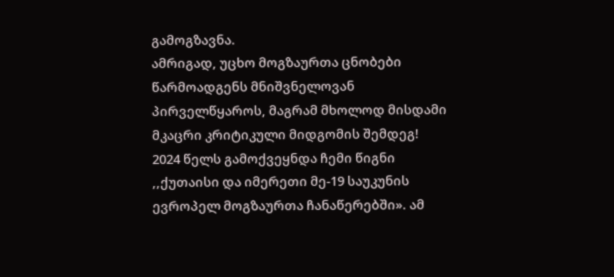გამოგზავნა.
ამრიგად, უცხო მოგზაურთა ცნობები წარმოადგენს მნიშვნელოვან პირველწყაროს, მაგრამ მხოლოდ მისდამი მკაცრი კრიტიკული მიდგომის შემდეგ!
2024 წელს გამოქვეყნდა ჩემი წიგნი ,,ქუთაისი და იმერეთი მე-19 საუკუნის ევროპელ მოგზაურთა ჩანაწერებში». ამ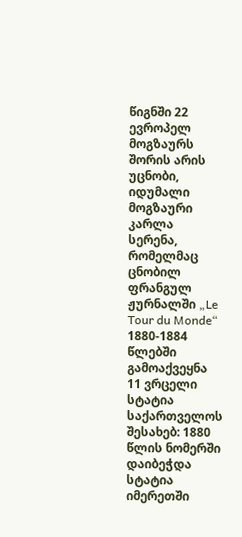წიგნში 22 ევროპელ მოგზაურს შორის არის უცნობი, იდუმალი მოგზაური კარლა სერენა, რომელმაც ცნობილ ფრანგულ ჟურნალში „Le Tour du Monde“ 1880-1884 წლებში გამოაქვეყნა 11 ვრცელი სტატია საქართველოს შესახებ: 1880 წლის ნომერში დაიბეჭდა სტატია იმერეთში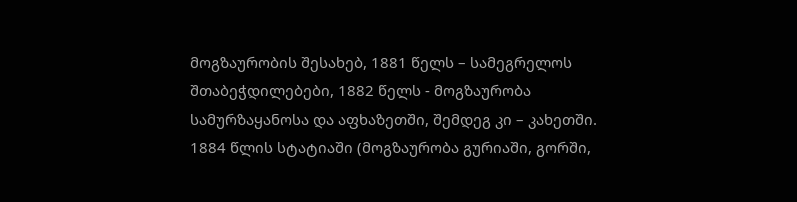მოგზაურობის შესახებ, 1881 წელს – სამეგრელოს შთაბეჭდილებები, 1882 წელს - მოგზაურობა სამურზაყანოსა და აფხაზეთში, შემდეგ კი – კახეთში. 1884 წლის სტატიაში (მოგზაურობა გურიაში, გორში,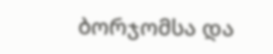ბორჯომსა და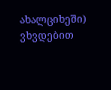ახალციხეში) ვხვდებით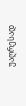უაღრესად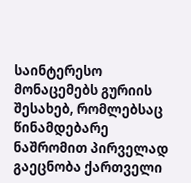საინტერესო მონაცემებს გურიის შესახებ, რომლებსაც წინამდებარე ნაშრომით პირველად გაეცნობა ქართველი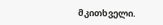მკითხველი.